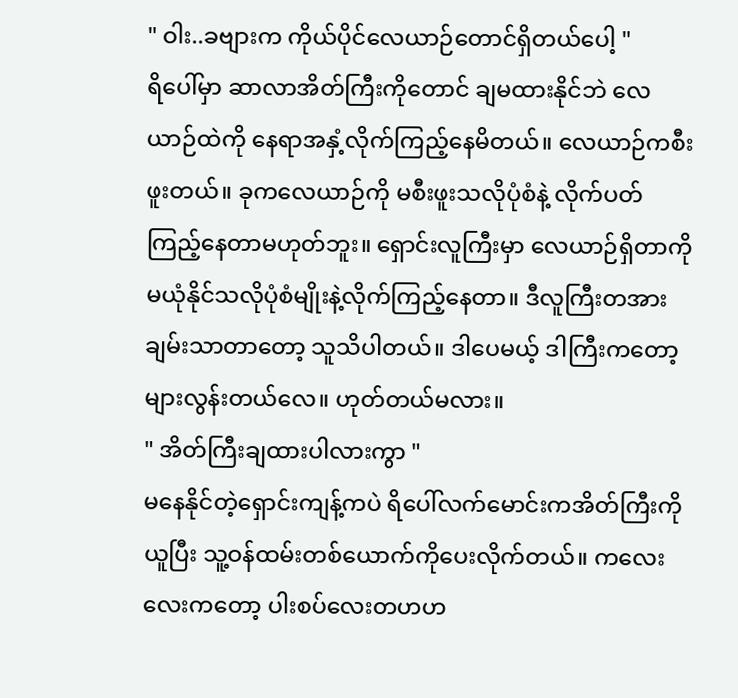" ဝါး..ခဗျားက ကိုယ်ပိုင်လေယာဉ်တောင်ရှိတယ်ပေါ့ "
ရိပေါ်မှာ ဆာလာအိတ်ကြီးကိုတောင် ချမထားနိုင်ဘဲ လေယာဉ်ထဲကို နေရာအနှံ့လိုက်ကြည့်နေမိတယ်။ လေယာဉ်ကစီးဖူးတယ်။ ခုကလေယာဉ်ကို မစီးဖူးသလိုပုံစံနဲ့ လိုက်ပတ်ကြည့်နေတာမဟုတ်ဘူး။ ရှောင်းလူကြီးမှာ လေယာဉ်ရှိတာကို မယုံနိုင်သလိုပုံစံမျိုးနဲ့လိုက်ကြည့်နေတာ။ ဒီလူကြီးတအားချမ်းသာတာတော့ သူသိပါတယ်။ ဒါပေမယ့် ဒါကြီးကတော့ များလွန်းတယ်လေ။ ဟုတ်တယ်မလား။
" အိတ်ကြီးချထားပါလားကွာ "
မနေနိုင်တဲ့ရှောင်းကျန့်ကပဲ ရိပေါ်လက်မောင်းကအိတ်ကြီးကိုယူပြီး သူ့ဝန်ထမ်းတစ်ယောက်ကိုပေးလိုက်တယ်။ ကလေးလေးကတော့ ပါးစပ်လေးတဟဟ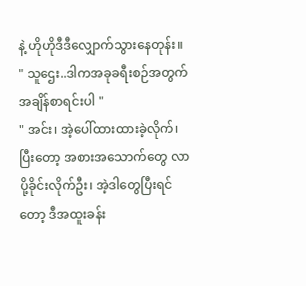နဲ့ ဟိုဟိုဒီဒီလျှောက်သွားနေတုန်း။
" သူဌေး..ဒါကအခုခရီးစဉ်အတွက် အချိန်စာရင်းပါ "
" အင်း၊ အဲ့ပေါ်ထားထားခဲ့လိုက်၊ ပြီးတော့ အစားအသောက်တွေ လာပို့ခိုင်းလိုက်ဦး၊ အဲ့ဒါတွေပြီးရင်တော့ ဒီအထူးခန်း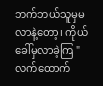ဘက်ဘယ်သူမှမလာနဲ့တော့၊ ကိုယ်ခေါ်မှလာခဲ့ကြ "
လက်ထောက်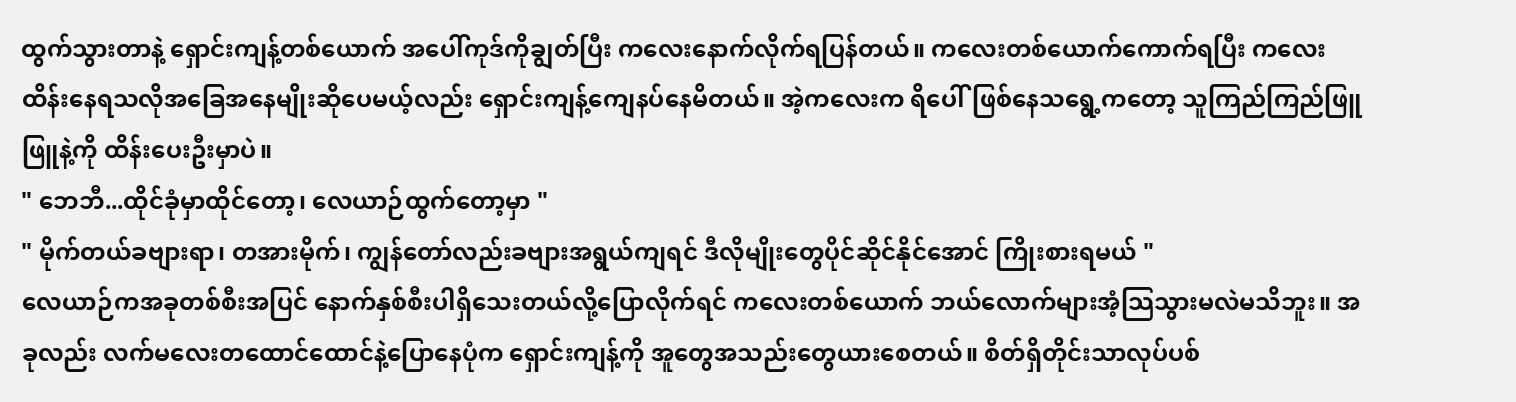ထွက်သွားတာနဲ့ ရှောင်းကျန့်တစ်ယောက် အပေါ်ကုဒ်ကိုချွတ်ပြီး ကလေးနောက်လိုက်ရပြန်တယ်။ ကလေးတစ်ယောက်ကောက်ရပြီး ကလေးထိန်းနေရသလိုအခြေအနေမျိုးဆိုပေမယ့်လည်း ရှောင်းကျန့်ကျေနပ်နေမိတယ်။ အဲ့ကလေးက ရိပေါ်ဖြစ်နေသရွေ့ကတော့ သူကြည်ကြည်ဖြူဖြူနဲ့ကို ထိန်းပေးဦးမှာပဲ။
" ဘေဘီ...ထိုင်ခုံမှာထိုင်တော့၊ လေယာဉ်ထွက်တော့မှာ "
" မိုက်တယ်ခဗျားရာ၊ တအားမိုက်၊ ကျွန်တော်လည်းခဗျားအရွယ်ကျရင် ဒီလိုမျိုးတွေပိုင်ဆိုင်နိုင်အောင် ကြိုးစားရမယ် "
လေယာဉ်ကအခုတစ်စီးအပြင် နောက်နှစ်စီးပါရှိသေးတယ်လို့ပြောလိုက်ရင် ကလေးတစ်ယောက် ဘယ်လောက်များအံ့သြသွားမလဲမသိဘူး။ အခုလည်း လက်မလေးတထောင်ထောင်နဲ့ပြောနေပုံက ရှောင်းကျန့်ကို အူတွေအသည်းတွေယားစေတယ်။ စိတ်ရှိတိုင်းသာလုပ်ပစ်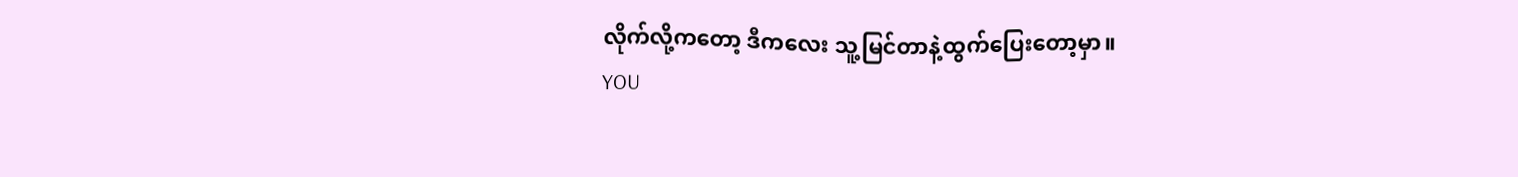လိုက်လို့ကတော့ ဒီကလေး သူ့မြင်တာနဲ့ထွက်ပြေးတော့မှာ။
YOU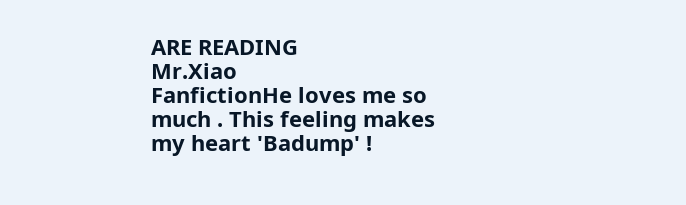ARE READING
Mr.Xiao
FanfictionHe loves me so much . This feeling makes my heart 'Badump' !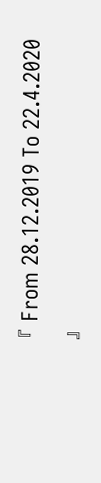『 From 28.12.2019 To 22.4.2020 』